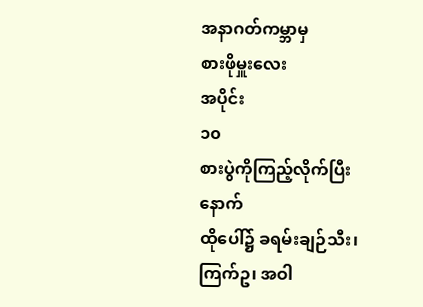အနာဂတ်ကမ္ဘာမှ
စားဖိုမှူးလေး
အပိုင်း
၁၀
စားပွဲကိုကြည့်လိုက်ပြီးနောက်
ထိုပေါ်၌ ခရမ်းချဉ်သီး၊ ကြက်ဥ၊ အဝါ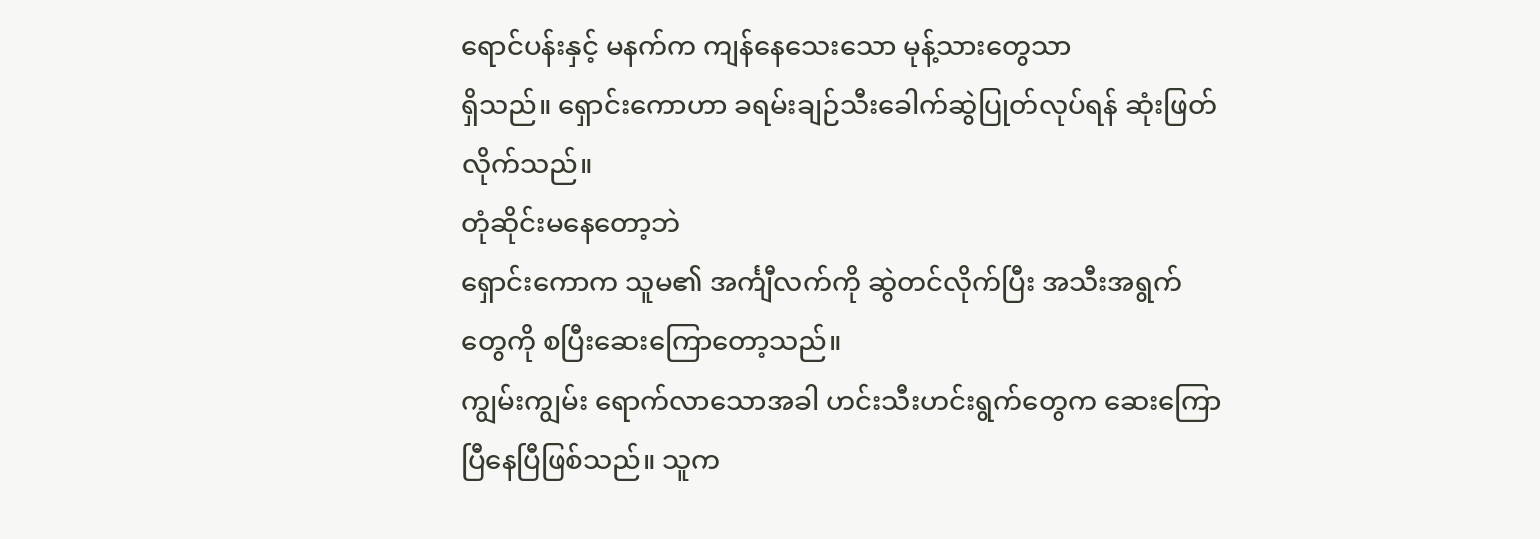ရောင်ပန်းနှင့် မနက်က ကျန်နေသေးသော မုန့်သားတွေသာ
ရှိသည်။ ရှောင်းကောဟာ ခရမ်းချဉ်သီးခေါက်ဆွဲပြုတ်လုပ်ရန် ဆုံးဖြတ်လိုက်သည်။
တုံဆိုင်းမနေတော့ဘဲ
ရှောင်းကောက သူမ၏ အင်္ကျီလက်ကို ဆွဲတင်လိုက်ပြီး အသီးအရွက်တွေကို စပြီးဆေးကြောတော့သည်။
ကျွမ်းကျွမ်း ရောက်လာသောအခါ ဟင်းသီးဟင်းရွက်တွေက ဆေးကြောပြီနေပြီဖြစ်သည်။ သူက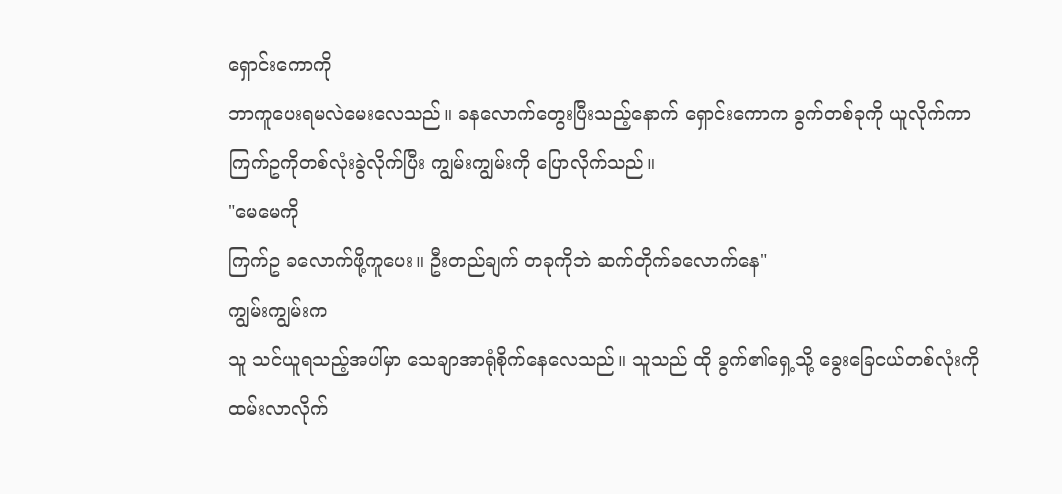ရှောင်းကောကို
ဘာကူပေးရမလဲမေးလေသည်။ ခနလောက်တွေးပြီးသည့်နောက် ရှောင်းကောက ခွက်တစ်ခုကို ယူလိုက်ကာ
ကြက်ဥကိုတစ်လုံးခွဲလိုက်ပြီး ကျွမ်းကျွမ်းကို ပြောလိုက်သည်။
"မေမေကို
ကြက်ဥ ခလောက်ဖို့ကူပေး။ ဦးတည်ချက် တခုကိုဘဲ ဆက်တိုက်ခလောက်နေ"
ကျွမ်းကျွမ်းက
သူ သင်ယူရသည့်အပါ်မှာ သေချာအာရုံစိုက်နေလေသည်။ သူသည် ထို ခွက်၏ရှေ့သို့ ခွေးခြေငယ်တစ်လုံးကို
ထမ်းလာလိုက်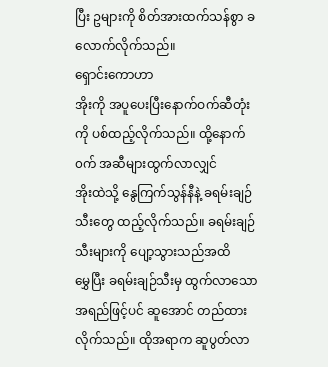ပြီး ဥများကို စိတ်အားထက်သန်စွာ ခလောက်လိုက်သည်။
ရှောင်းကောဟာ
အိုးကို အပူပေးပြီးနောက်ဝက်ဆီတုံးကို ပစ်ထည့်လိုက်သည်။ ထို့နောက် ၀က် အဆီများထွက်လာလျှင်
အိုးထဲသို့ နွေကြက်သွန်နီနဲ့ ခရမ်းချဉ်သီးတွေ ထည့်လိုက်သည်။ ခရမ်းချဉ်သီးများကို ပျော့သွားသည်အထိ
မွှေပြီး ခရမ်းချဉ်သီးမှ ထွက်လာသော အရည်ဖြင့်ပင် ဆူအောင် တည်ထားလိုက်သည်။ ထိုအရာက ဆူပွတ်လာ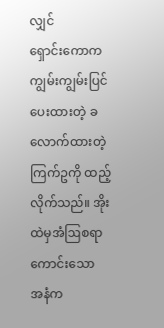လျှင်
ရှောင်းကောက ကျွမ်းကျွမ်းပြင်ပေးထားတဲ့ ခလောက်ထားတဲ့ ကြက်ဥကို ထည့်လိုက်သည်။ အိုးထဲမှအံဩစရာကောင်းသော
အနံက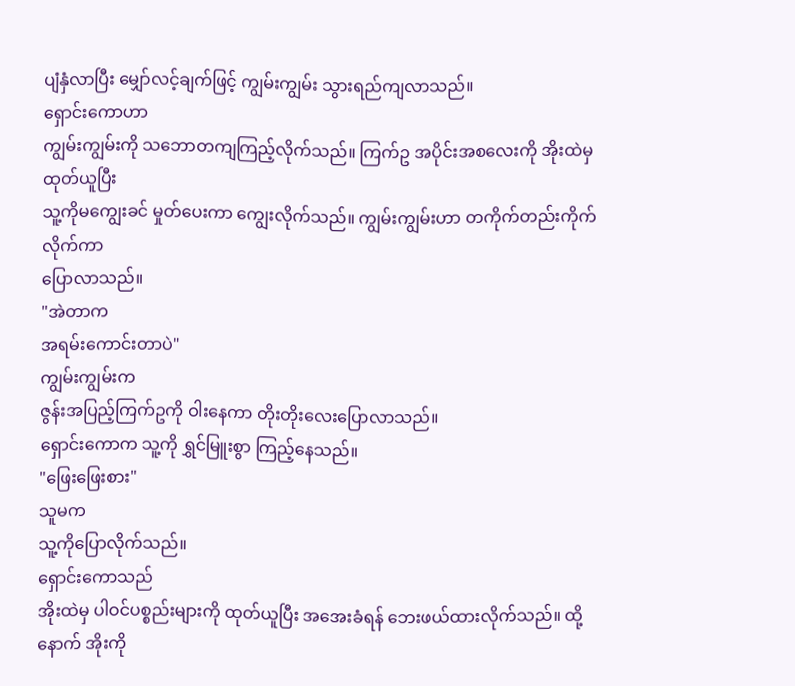ပျံနှံလာပြီး မျှော်လင့်ချက်ဖြင့် ကျွမ်းကျွမ်း သွားရည်ကျလာသည်။
ရှောင်းကောဟာ
ကျွမ်းကျွမ်းကို သဘောတကျကြည့်လိုက်သည်။ ကြက်ဥ အပိုင်းအစလေးကို အိုးထဲမှ ထုတ်ယူပြီး
သူ့ကိုမကျွေးခင် မှုတ်ပေးကာ ကျွေးလိုက်သည်။ ကျွမ်းကျွမ်းဟာ တကိုက်တည်းကိုက်လိုက်ကာ
ပြောလာသည်။
"အဲတာက
အရမ်းကောင်းတာပဲ"
ကျွမ်းကျွမ်းက
ဇွန်းအပြည့်ကြက်ဥကို ဝါးနေကာ တိုးတိုးလေးပြောလာသည်။
ရှောင်းကောက သူ့ကို ရွှင်မြူးစွာ ကြည့်နေသည်။
"ဖြေးဖြေးစား"
သူမက
သူ့ကိုပြောလိုက်သည်။
ရှောင်းကောသည်
အိုးထဲမှ ပါဝင်ပစ္စည်းများကို ထုတ်ယူပြီး အအေးခံရန် ဘေးဖယ်ထားလိုက်သည်။ ထို့နောက် အိုးကို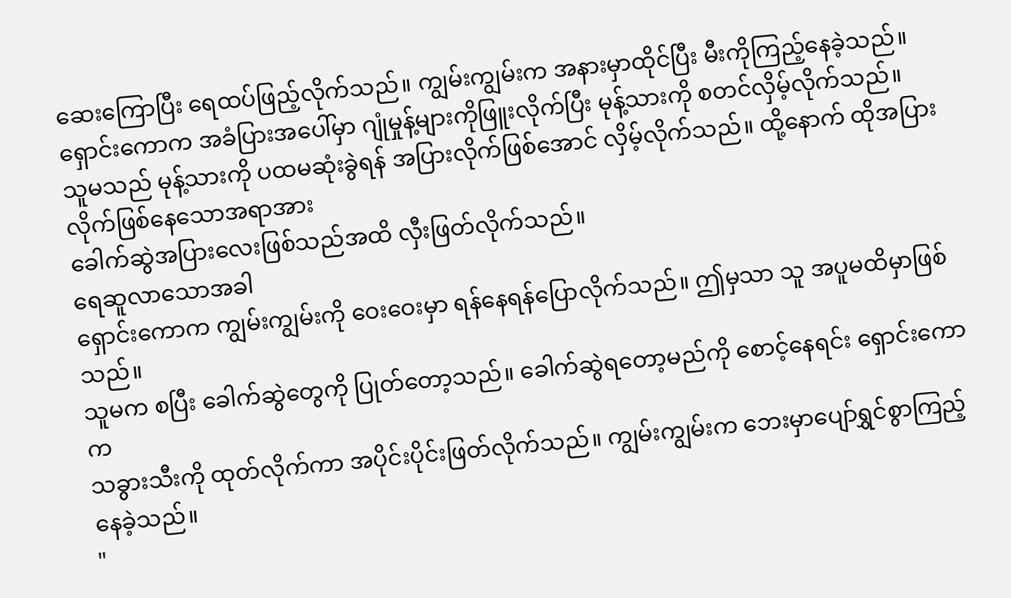ဆေးကြောပြီး ရေထပ်ဖြည့်လိုက်သည်။ ကျွမ်းကျွမ်းက အနားမှာထိုင်ပြီး မီးကိုကြည့်နေခဲ့သည်။
ရှောင်းကောက အခံပြားအပေါ်မှာ ဂျုံမှုန့်များကိုဖြူးလိုက်ပြီး မုန့်သားကို စတင်လှိမ့်လိုက်သည်။
သူမသည် မုန့်သားကို ပထမဆုံးခွဲရန် အပြားလိုက်ဖြစ်အောင် လှိမ့်လိုက်သည်။ ထို့နောက် ထိုအပြားလိုက်ဖြစ်နေသောအရာအား
ခေါက်ဆွဲအပြားလေးဖြစ်သည်အထိ လှီးဖြတ်လိုက်သည်။
ရေဆူလာသောအခါ
ရှောင်းကောက ကျွမ်းကျွမ်းကို ဝေးဝေးမှာ ရန်နေရန်ပြောလိုက်သည်။ ဤမှသာ သူ အပူမထိမှာဖြစ်သည်။
သူမက စပြီး ခေါက်ဆွဲတွေကို ပြုတ်တော့သည်။ ခေါက်ဆွဲရတော့မည်ကို စောင့်နေရင်း ရှောင်းကောက
သခွားသီးကို ထုတ်လိုက်ကာ အပိုင်းပိုင်းဖြတ်လိုက်သည်။ ကျွမ်းကျွမ်းက ဘေးမှာပျော်ရွှင်စွာကြည့်နေခဲ့သည်။
"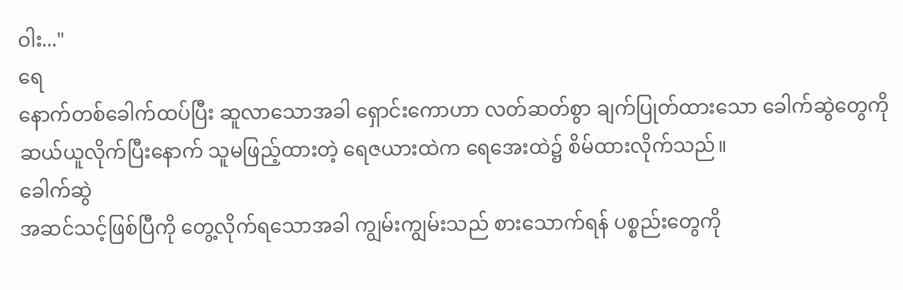ဝါး..."
ရေ
နောက်တစ်ခေါက်ထပ်ပြီး ဆူလာသောအခါ ရှောင်းကောဟာ လတ်ဆတ်စွာ ချက်ပြုတ်ထားသော ခေါက်ဆွဲတွေကို
ဆယ်ယူလိုက်ပြီးနောက် သူမဖြည့်ထားတဲ့ ရေဇယားထဲက ရေအေးထဲ၌ စိမ်ထားလိုက်သည်။
ခေါက်ဆွဲ
အဆင်သင့်ဖြစ်ပြီကို တွေ့လိုက်ရသောအခါ ကျွမ်းကျွမ်းသည် စားသောက်ရန် ပစ္စည်းတွေကို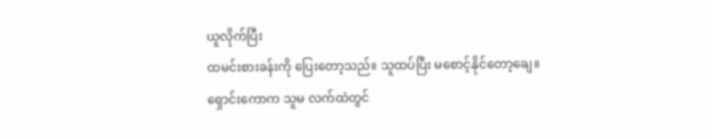ယူလိုက်ပြီး
ထမင်းစားခန်းကို ပြေးတော့သည်။ သူထပ်ပြီး မစောင့်နိုင်တော့ချေ။ ရှောင်းကောက သူမ လက်ထဲတွင်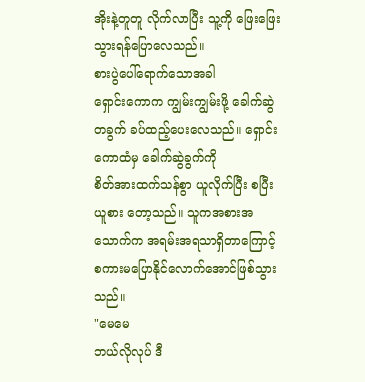အိုးနဲ့တူတူ လိုက်လာပြီး သူ့ကို ဖြေးဖြေးသွားရန်ပြောလေသည်။
စားပွဲပေါ်ရောက်သောအခါ
ရှောင်းကောက ကျွမ်းကျွမ်းဖို့ ခေါက်ဆွဲ တခွက် ခပ်ထည့်ပေးလေသည်။ ရှောင်းကောထံမှ ခေါက်ဆွဲခွက်ကို
စိတ်အားထက်သန်စွာ ယူလိုက်ပြီး စပြီး ယူစား တော့သည်။ သူကအစားအသောက်က အရမ်းအရသာရှိတာကြောင့်
စကားမပြောနိုင်လောက်အောင်ဖြစ်သွားသည်။
"မေမေ
ဘယ်လိုလုပ် ဒီ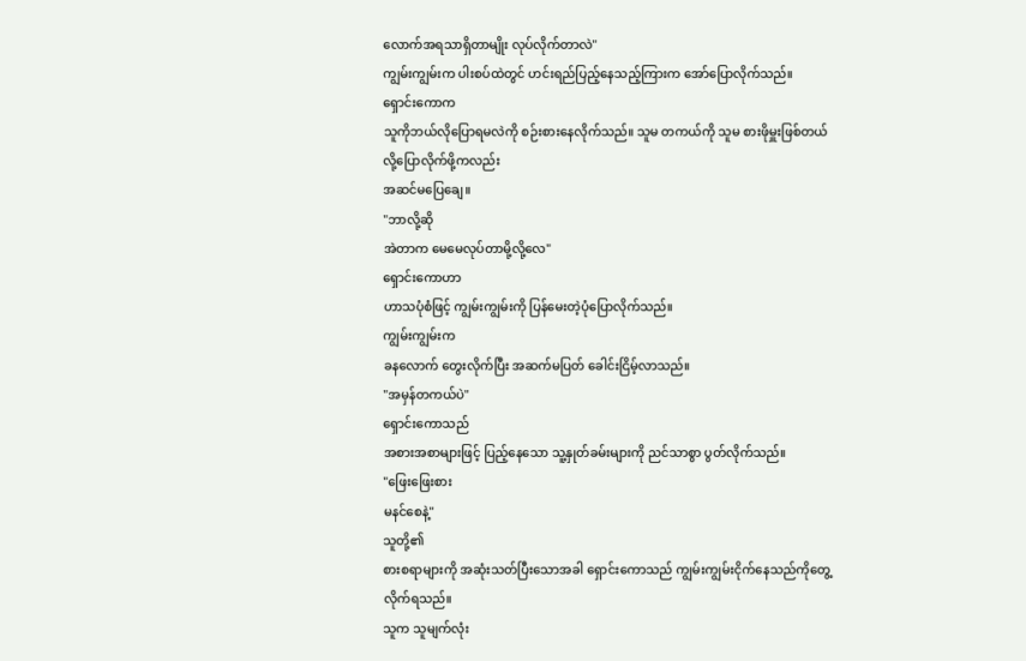လောက်အရသာရှိတာမျိုး လုပ်လိုက်တာလဲ"
ကျွမ်းကျွမ်းက ပါးစပ်ထဲတွင် ဟင်းရည်ပြည့်နေသည့်ကြားက အော်ပြောလိုက်သည်။
ရှောင်းကောက
သူကိုဘယ်လိုပြောရမလဲကို စဉ်းစားနေလိုက်သည်။ သူမ တကယ်ကို သူမ စားဖိုမှူးဖြစ်တယ်လို့ပြောလိုက်ဖို့ကလည်း
အဆင်မပြေချေ။
"ဘာလို့ဆို
အဲတာက မေမေလုပ်တာမို့လို့လေ"
ရှောင်းကောဟာ
ဟာသပုံစံဖြင့် ကျွမ်းကျွမ်းကို ပြန်မေးတဲ့ပုံပြောလိုက်သည်။
ကျွမ်းကျွမ်းက
ခနလောက် တွေးလိုက်ပြီး အဆက်မပြတ် ခေါင်းငြိမ့်လာသည်။
"အမှန်တကယ်ပဲ"
ရှောင်းကောသည်
အစားအစာများဖြင့် ပြည့်နေသော သူ့နှုတ်ခမ်းများကို ညင်သာစွာ ပွတ်လိုက်သည်။
"ဖြေးဖြေးစား
မနင်စေနဲ့"
သူတို့၏
စားစရာများကို အဆုံးသတ်ပြီးသောအခါ ရှောင်းကောသည် ကျွမ်းကျွမ်းငိုက်နေသည်ကိုတွေ့လိုက်ရသည်။
သူက သူမျက်လုံး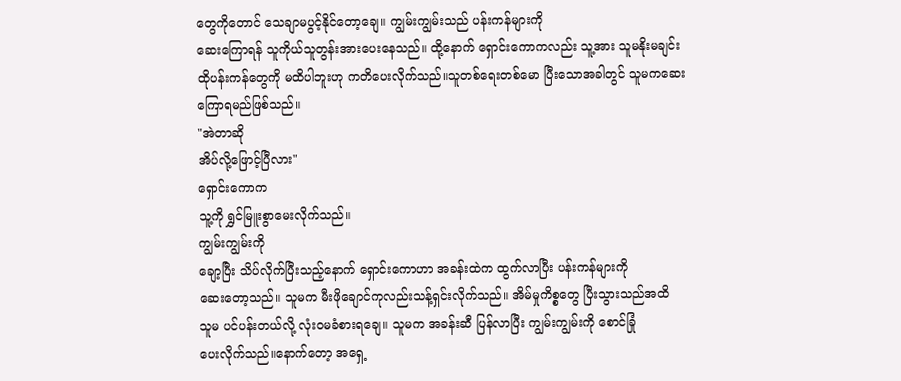တွေကိုတောင် သေချာမပွင့်နိုင်တော့ချေ။ ကျွမ်းကျွမ်းသည် ပန်းကန်များကို
ဆေးကြောရန် သူကိုယ်သူတွန်းအားပေးနေသည်။ ထို့နောက် ရှောင်းကောကလည်း သူ့အား သူမနိုးမချင်း
ထိုပန်းကန်တွေကို မထိပါဘူးဟု ကတိပေးလိုက်သည်။သူတစ်ရေးတစ်မော ပြီးသောအခါတွင် သူမကဆေးကြောရမည်ဖြစ်သည်။
"အဲတာဆို
အိပ်လို့ဖြောင့်ပြီလား"
ရှောင်းကောက
သူ့ကို ရွှင်မြူးစွာမေးလိုက်သည်။
ကျွမ်းကျွမ်းကို
ချော့ပြီး သိပ်လိုက်ပြီးသည့်နောက် ရှောင်းကောဟာ အခန်းထဲက ထွက်လာပြီး ပန်းကန်များကို
ဆေးတော့သည်။ သူမက မီးဖိုချောင်ကုလည်းသန့်ရှင်းလိုက်သည်။ အိမ်မှုကိစ္စတွေ ပြီးသွားသည်အထိ
သူမ ပင်ပန်းတယ်လို့ လုံးဝမခံစားရချေ။ သူမက အခန်းဆီ ပြန်လာပြီး ကျွမ်းကျွမ်းကို စောင်ခြုံ
ပေးလိုက်သည်။နောက်တော့ အရှေ့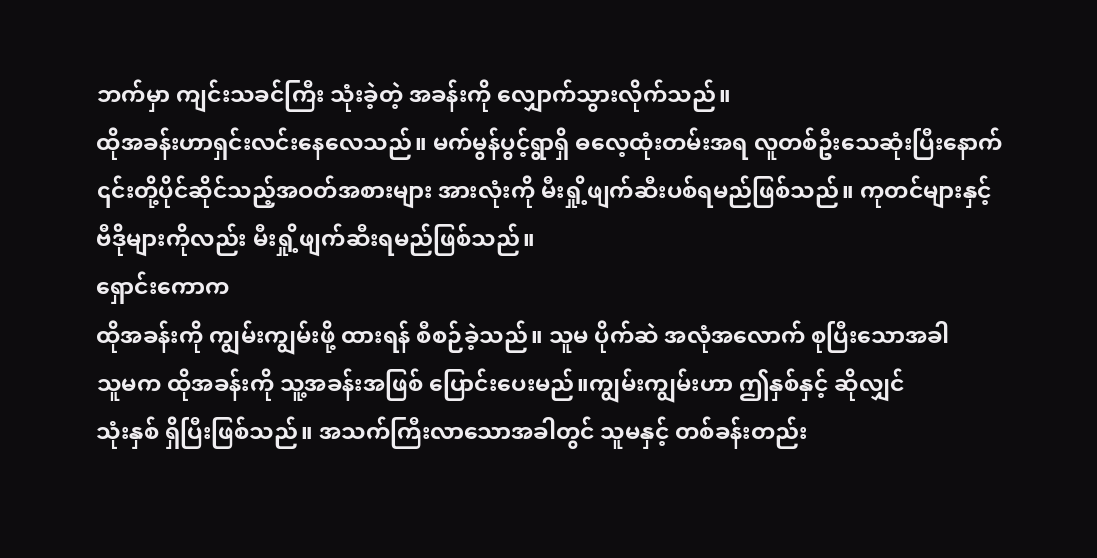ဘက်မှာ ကျင်းသခင်ကြီး သုံးခဲ့တဲ့ အခန်းကို လျှောက်သွားလိုက်သည်။
ထိုအခန်းဟာရှင်းလင်းနေလေသည်။ မက်မွန်ပွင့်ရွာရှိ ဓလေ့ထုံးတမ်းအရ လူတစ်ဦးသေဆုံးပြီးနောက်
၎င်းတို့ပိုင်ဆိုင်သည့်အဝတ်အစားများ အားလုံးကို မီးရှို့ဖျက်ဆီးပစ်ရမည်ဖြစ်သည်။ ကုတင်များနှင့်
ဗီဒိုများကိုလည်း မီးရှို့ဖျက်ဆီးရမည်ဖြစ်သည်။
ရှောင်းကောက
ထိုအခန်းကို ကျွမ်းကျွမ်းဖို့ ထားရန် စီစဉ်ခဲ့သည်။ သူမ ပိုက်ဆဲ အလုံအလောက် စုပြီးသောအခါ
သူမက ထိုအခန်းကို သူ့အခန်းအဖြစ် ပြောင်းပေးမည်။ကျွမ်းကျွမ်းဟာ ဤနှစ်နှင့် ဆိုလျှင်
သုံးနှစ် ရှိပြီးဖြစ်သည်။ အသက်ကြီးလာသောအခါတွင် သူမနှင့် တစ်ခန်းတည်း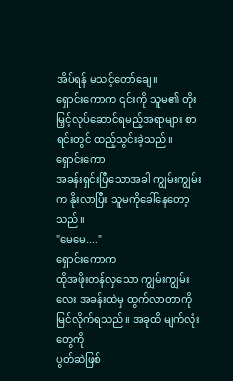အိပ်ရန် မသင့်တော်ချေ။
ရှောင်းကောက ၎င်းကို သူမ၏ တိုးမြှင့်လုပ်ဆောင်ရမည့်အရာများ စာရင်းတွင် ထည့်သွင်းခဲ့သည်။
ရှောင်းကော
အခန်းရှင်းပြီသောအခါ ကျွမ်းကျွမ်းက နိုးလာပြီး သူမကိုခေါ်နေတော့သည်။
"မေမေ...."
ရှောင်းကောက
ထိုအဖိုးတန်လှသော ကျွမ်းကျွမ်းလေး အခန်းထဲမှ ထွက်လာတာကိုမြင်လိုက်ရသည်။ အခုထိ မျက်လုံးတွေကို
ပွတ်ဆဲဖြစ်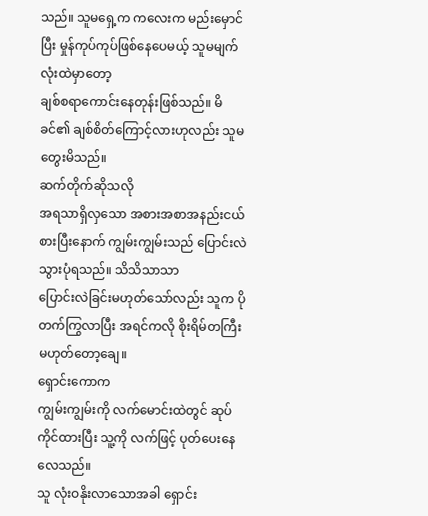သည်။ သူမရှေ့က ကလေးက မည်းမှောင်ပြီး မှုန်ကုပ်ကုပ်ဖြစ်နေပေမယ့် သူမမျက်လုံးထဲမှာတော့
ချစ်စရာကောင်းနေတုန်းဖြစ်သည်။ မိခင်၏ ချစ်စိတ်ကြောင့်လားဟုလည်း သူမ တွေးမိသည်။
ဆက်တိုက်ဆိုသလို
အရသာရှိလှသော အစားအစာအနည်းငယ်စားပြီးနောက် ကျွမ်းကျွမ်းသည် ပြောင်းလဲသွားပုံရသည်။ သိသိသာသာ
ပြောင်းလဲခြင်းမဟုတ်သော်လည်း သူက ပိုတက်ကြွလာပြီး အရင်ကလို စိုးရိမ်တကြီး မဟုတ်တော့ချေ။
ရှောင်းကောက
ကျွမ်းကျွမ်းကို လက်မောင်းထဲတွင် ဆုပ်ကိုင်ထားပြီး သူ့ကို လက်ဖြင့် ပုတ်ပေးနေလေသည်။
သူ လုံးဝနိုးလာသောအခါ ရှောင်း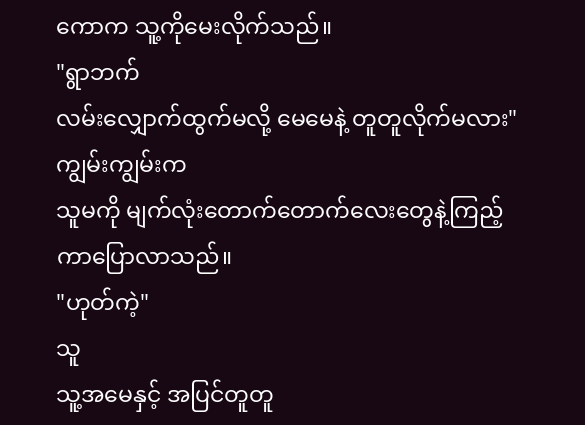ကောက သူ့ကိုမေးလိုက်သည်။
"ရွာဘက်
လမ်းလျှောက်ထွက်မလို့ မေမေနဲ့ တူတူလိုက်မလား"
ကျွမ်းကျွမ်းက
သူမကို မျက်လုံးတောက်တောက်လေးတွေနဲ့ကြည့်ကာပြောလာသည်။
"ဟုတ်ကဲ့"
သူ
သူ့အမေနှင့် အပြင်တူတူ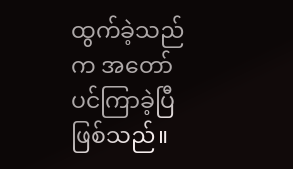ထွက်ခဲ့သည်က အတော်ပင်ကြာခဲ့ပြီဖြစ်သည်။